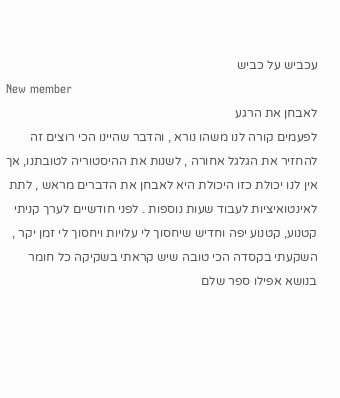עכביש על כביש
New member
לאבחן את הרגע
לפעמים קורה לנו משהו נורא , והדבר שהיינו הכי רוצים זה להחזיר את הגלגל אחורה , לשנות את ההיסטוריה לטובתנו, אך אין לנו יכולת כזו היכולת היא לאבחן את הדברים מראש , לתת לאינטואיציות לעבוד שעות נוספות . לפני חודשיים לערך קניתי קטנוע, קטנוע יפה וחדיש שיחסוך לי עלויות ויחסוך לי זמן יקר , השקעתי בקסדה הכי טובה שיש קראתי בשקיקה כל חומר בנושא אפילו ספר שלם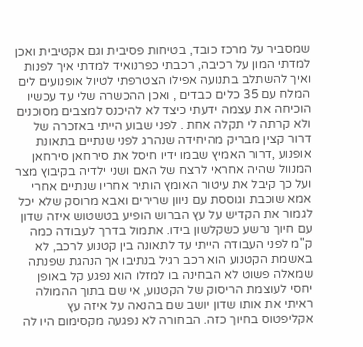שמסביר על מרכז כובד, בטיחות פסיבית וגם אקטיבית ואכן למדתי המון על רכיבה, רכבתי כפרנואיד למדתי איך לפנות ואיך להשתלב בתנועה אפילו הצטרפתי לטיול אופנועים לים המלח עם 35 כלים כבדים , ואכן ההכשרה שלי עד עכשיו הוכיחה את עצמה ידעתי כיצד לא להיכנס למצבים מסוכנים ולא קרתה לי תקלה אחת . לפני שבוע הייתי באזכרה של דרור קצין מבריק מהיחידה שנהרג לפני שנתיים בתאונת אופנוע ,דרור האמיץ שבמו ידיו חיסל את סירחאן סירחאן המנוול שהיה אחראי לרצח של האם ושני ילדיה בקיבוץ מצר ועל כך קיבל את עיטור האומץ הותיר אחריו שנתיים אחרי אמא שוכבת וגוססת עם ניוון שרירים ואבא מרוסק שלא יכל לגמור את הקדיש על עץ הברוש הופיע בטשטוש איזה שדון עם חיוך נרשע כשקלשון בידו. אתמול בדרך לעבודה כמה ק"מ לפני העבודה הייתי עד לתאונה בין קטנוע לרכב, לא באשמת הקטנוע הוא רכב רגיל בנתיבו אך הנהגת שפנתה שמאלה פשוט לא הבחינה בו למזלו הוא נפגע קל באופן יחסי לעוצמת הריסוק של הקטנוע, אי שם בתוך ההמולה ראיתי את אותו שדון יושב שם בהנאה על איזה עץ אקליפטוס בחיוך כזה. הבחורה לא נפגעה מקסימום היו לה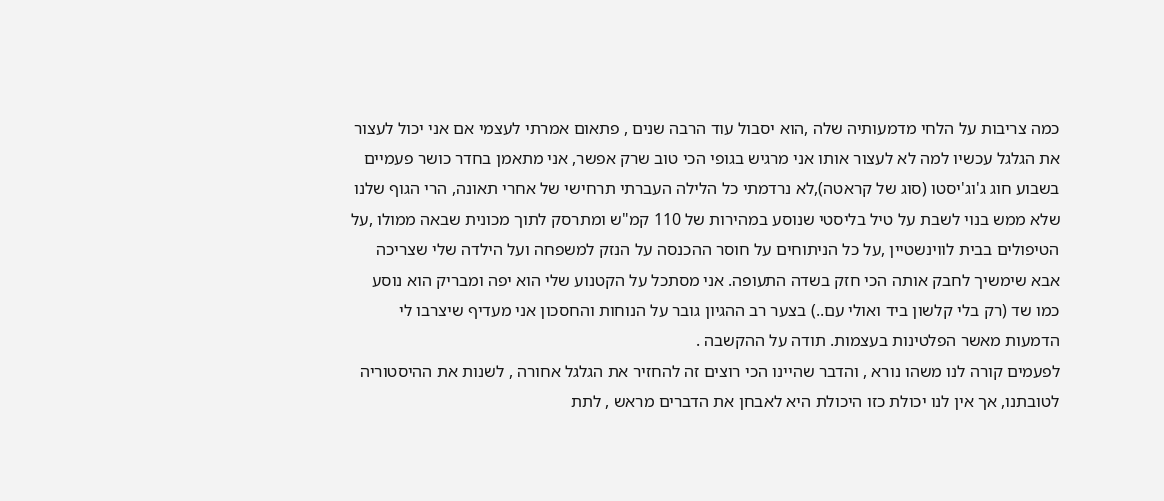כמה צריבות על הלחי מדמעותיה שלה ,הוא יסבול עוד הרבה שנים , פתאום אמרתי לעצמי אם אני יכול לעצור את הגלגל עכשיו למה לא לעצור אותו אני מרגיש בגופי הכי טוב שרק אפשר, אני מתאמן בחדר כושר פעמיים בשבוע חוג ג'וג'יסטו (סוג של קראטה),לא נרדמתי כל הלילה העברתי תרחישי של אחרי תאונה, הרי הגוף שלנו שלא ממש בנוי לשבת על טיל בליסטי שנוסע במהירות של 110 קמ"ש ומתרסק לתוך מכונית שבאה ממולו ,על הטיפולים בבית לווינשטיין ,על כל הניתוחים על חוסר ההכנסה על הנזק למשפחה ועל הילדה שלי שצריכה אבא שימשיך לחבק אותה הכי חזק בשדה התעופה. אני מסתכל על הקטנוע שלי הוא יפה ומבריק הוא נוסע כמו שד (רק בלי קלשון ביד ואולי עם..) בצער רב ההגיון גובר על הנוחות והחסכון אני מעדיף שיצרבו לי הדמעות מאשר הפלטינות בעצמות. תודה על ההקשבה .
לפעמים קורה לנו משהו נורא , והדבר שהיינו הכי רוצים זה להחזיר את הגלגל אחורה , לשנות את ההיסטוריה לטובתנו, אך אין לנו יכולת כזו היכולת היא לאבחן את הדברים מראש , לתת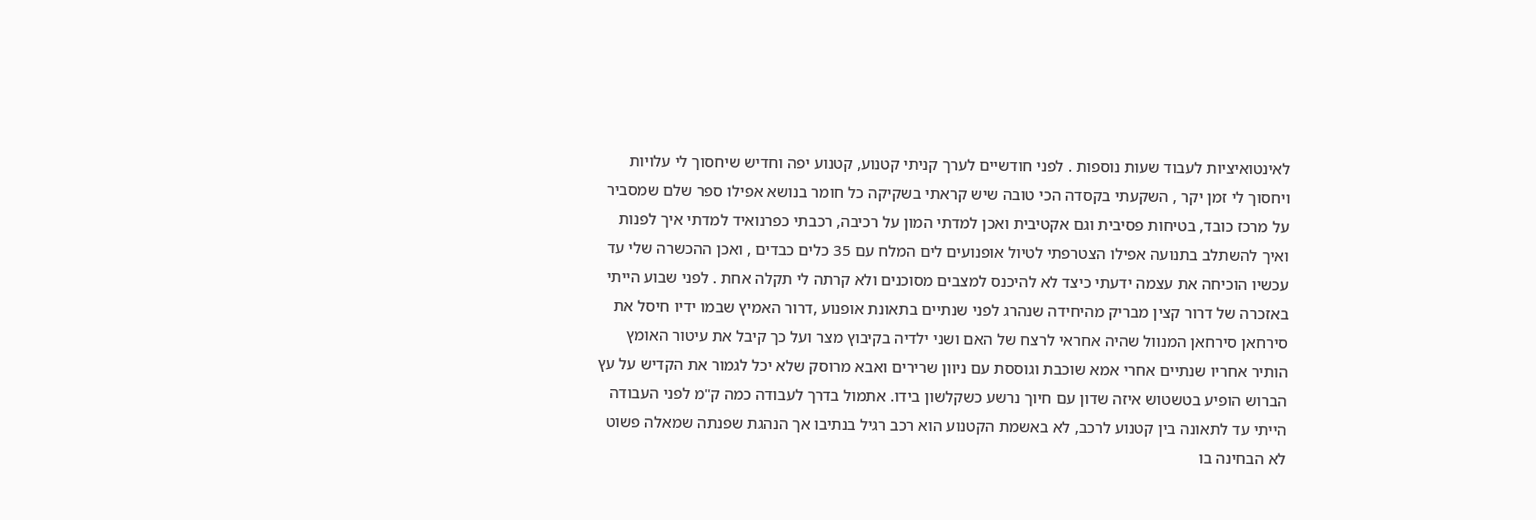לאינטואיציות לעבוד שעות נוספות . לפני חודשיים לערך קניתי קטנוע, קטנוע יפה וחדיש שיחסוך לי עלויות ויחסוך לי זמן יקר , השקעתי בקסדה הכי טובה שיש קראתי בשקיקה כל חומר בנושא אפילו ספר שלם שמסביר על מרכז כובד, בטיחות פסיבית וגם אקטיבית ואכן למדתי המון על רכיבה, רכבתי כפרנואיד למדתי איך לפנות ואיך להשתלב בתנועה אפילו הצטרפתי לטיול אופנועים לים המלח עם 35 כלים כבדים , ואכן ההכשרה שלי עד עכשיו הוכיחה את עצמה ידעתי כיצד לא להיכנס למצבים מסוכנים ולא קרתה לי תקלה אחת . לפני שבוע הייתי באזכרה של דרור קצין מבריק מהיחידה שנהרג לפני שנתיים בתאונת אופנוע ,דרור האמיץ שבמו ידיו חיסל את סירחאן סירחאן המנוול שהיה אחראי לרצח של האם ושני ילדיה בקיבוץ מצר ועל כך קיבל את עיטור האומץ הותיר אחריו שנתיים אחרי אמא שוכבת וגוססת עם ניוון שרירים ואבא מרוסק שלא יכל לגמור את הקדיש על עץ הברוש הופיע בטשטוש איזה שדון עם חיוך נרשע כשקלשון בידו. אתמול בדרך לעבודה כמה ק"מ לפני העבודה הייתי עד לתאונה בין קטנוע לרכב, לא באשמת הקטנוע הוא רכב רגיל בנתיבו אך הנהגת שפנתה שמאלה פשוט לא הבחינה בו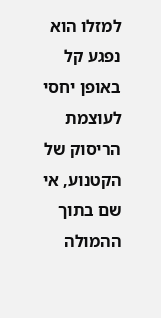למזלו הוא נפגע קל באופן יחסי לעוצמת הריסוק של הקטנוע, אי שם בתוך ההמולה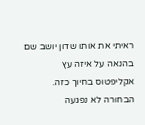ראיתי את אותו שדון יושב שם בהנאה על איזה עץ אקליפטוס בחיוך כזה. הבחורה לא נפגעה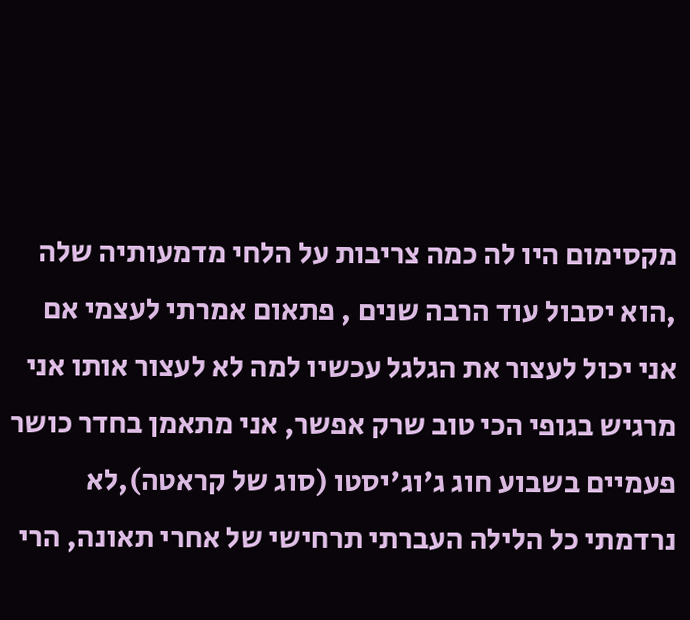מקסימום היו לה כמה צריבות על הלחי מדמעותיה שלה ,הוא יסבול עוד הרבה שנים , פתאום אמרתי לעצמי אם אני יכול לעצור את הגלגל עכשיו למה לא לעצור אותו אני מרגיש בגופי הכי טוב שרק אפשר, אני מתאמן בחדר כושר פעמיים בשבוע חוג ג'וג'יסטו (סוג של קראטה),לא נרדמתי כל הלילה העברתי תרחישי של אחרי תאונה, הרי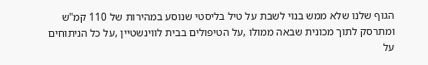הגוף שלנו שלא ממש בנוי לשבת על טיל בליסטי שנוסע במהירות של 110 קמ"ש ומתרסק לתוך מכונית שבאה ממולו ,על הטיפולים בבית לווינשטיין ,על כל הניתוחים על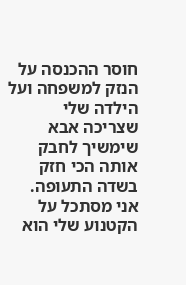חוסר ההכנסה על הנזק למשפחה ועל הילדה שלי שצריכה אבא שימשיך לחבק אותה הכי חזק בשדה התעופה. אני מסתכל על הקטנוע שלי הוא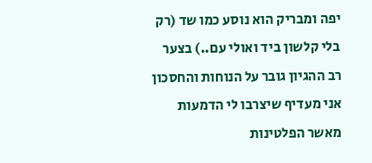יפה ומבריק הוא נוסע כמו שד (רק בלי קלשון ביד ואולי עם..) בצער רב ההגיון גובר על הנוחות והחסכון אני מעדיף שיצרבו לי הדמעות מאשר הפלטינות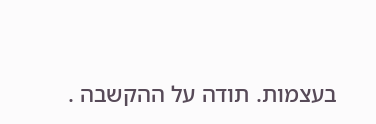בעצמות. תודה על ההקשבה .